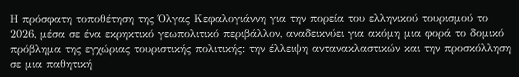Η πρόσφατη τοποθέτηση της Όλγας Κεφαλογιάννη για την πορεία του ελληνικού τουρισμού το 2026, μέσα σε ένα εκρηκτικό γεωπολιτικό περιβάλλον, αναδεικνύει για ακόμη μια φορά το δομικό πρόβλημα της εγχώριας τουριστικής πολιτικής: την έλλειψη αντανακλαστικών και την προσκόλληση σε μια παθητική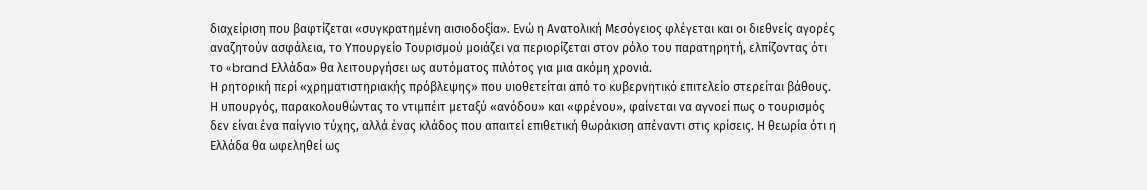διαχείριση που βαφτίζεται «συγκρατημένη αισιοδοξία». Ενώ η Ανατολική Μεσόγειος φλέγεται και οι διεθνείς αγορές αναζητούν ασφάλεια, το Υπουργείο Τουρισμού μοιάζει να περιορίζεται στον ρόλο του παρατηρητή, ελπίζοντας ότι το «brand Ελλάδα» θα λειτουργήσει ως αυτόματος πιλότος για μια ακόμη χρονιά.
Η ρητορική περί «χρηματιστηριακής πρόβλεψης» που υιοθετείται από το κυβερνητικό επιτελείο στερείται βάθους. Η υπουργός, παρακολουθώντας το ντιμπέιτ μεταξύ «ανόδου» και «φρένου», φαίνεται να αγνοεί πως ο τουρισμός δεν είναι ένα παίγνιο τύχης, αλλά ένας κλάδος που απαιτεί επιθετική θωράκιση απέναντι στις κρίσεις. Η θεωρία ότι η Ελλάδα θα ωφεληθεί ως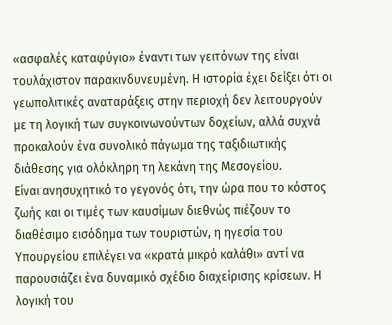«ασφαλές καταφύγιο» έναντι των γειτόνων της είναι τουλάχιστον παρακινδυνευμένη. Η ιστορία έχει δείξει ότι οι γεωπολιτικές αναταράξεις στην περιοχή δεν λειτουργούν με τη λογική των συγκοινωνούντων δοχείων, αλλά συχνά προκαλούν ένα συνολικό πάγωμα της ταξιδιωτικής διάθεσης για ολόκληρη τη λεκάνη της Μεσογείου.
Είναι ανησυχητικό το γεγονός ότι, την ώρα που το κόστος ζωής και οι τιμές των καυσίμων διεθνώς πιέζουν το διαθέσιμο εισόδημα των τουριστών, η ηγεσία του Υπουργείου επιλέγει να «κρατά μικρό καλάθι» αντί να παρουσιάζει ένα δυναμικό σχέδιο διαχείρισης κρίσεων. Η λογική του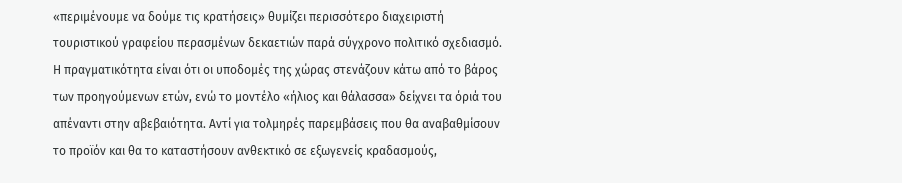«περιμένουμε να δούμε τις κρατήσεις» θυμίζει περισσότερο διαχειριστή τουριστικού γραφείου περασμένων δεκαετιών παρά σύγχρονο πολιτικό σχεδιασμό.
Η πραγματικότητα είναι ότι οι υποδομές της χώρας στενάζουν κάτω από το βάρος των προηγούμενων ετών, ενώ το μοντέλο «ήλιος και θάλασσα» δείχνει τα όριά του απέναντι στην αβεβαιότητα. Αντί για τολμηρές παρεμβάσεις που θα αναβαθμίσουν το προϊόν και θα το καταστήσουν ανθεκτικό σε εξωγενείς κραδασμούς,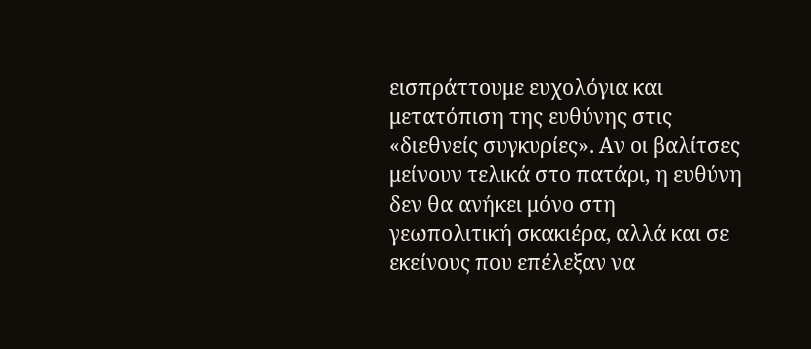εισπράττουμε ευχολόγια και μετατόπιση της ευθύνης στις «διεθνείς συγκυρίες». Αν οι βαλίτσες μείνουν τελικά στο πατάρι, η ευθύνη δεν θα ανήκει μόνο στη γεωπολιτική σκακιέρα, αλλά και σε εκείνους που επέλεξαν να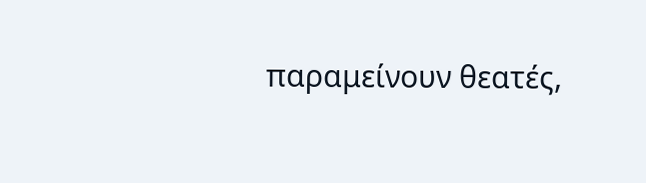παραμείνουν θεατές,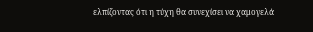ελπίζοντας ότι η τύχη θα συνεχίσει να χαμογελά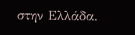στην Ελλάδα.